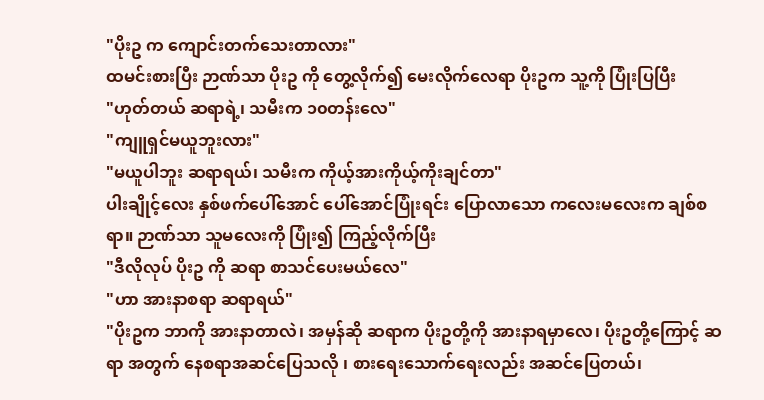"ပိုးဥ က ကျောင်းတက်သေးတာလား"
ထမင်းစားပြီး ဉာဏ်သာ ပိုးဥ ကို တွေ့လိုက်၍ မေးလိုက်လေရာ ပိုးဥက သူ့ကို ပြုံးပြပြီး
"ဟုတ်တယ် ဆရာရဲ့၊ သမီးက ၁၀တန်းလေ"
"ကျူရှင်မယူဘူးလား"
"မယူပါဘူး ဆရာရယ်၊ သမီးက ကိုယ့်အားကိုယ့်ကိုးချင်တာ"
ပါးချိုင့်လေး နှစ်ဖက်ပေါ်အောင် ပေါ်အောင်ပြုံးရင်း ပြောလာသော ကလေးမလေးက ချစ်စရာ။ ဉာဏ်သာ သူမလေးကို ပြုံး၍ ကြည့်လိုက်ပြီး
"ဒီလိုလုပ် ပိုးဥ ကို ဆရာ စာသင်ပေးမယ်လေ"
"ဟာ အားနာစရာ ဆရာရယ်"
"ပိုးဥက ဘာကို အားနာတာလဲ၊ အမှန်ဆို ဆရာက ပိုးဥတို့ကို အားနာရမှာလေ၊ ပိုးဥတို့ကြောင့် ဆရာ အတွက် နေစရာအဆင်ပြေသလို ၊ စားရေးသောက်ရေးလည်း အဆင်ပြေတယ်၊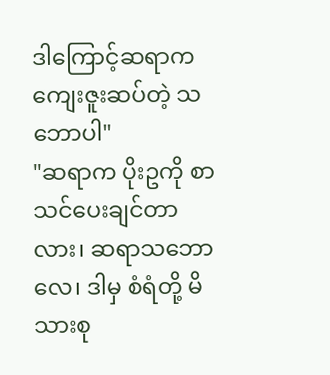ဒါကြောင့်ဆရာက ကျေးဇူးဆပ်တဲ့ သဘောပါ"
"ဆရာက ပိုးဥကို စာသင်ပေးချင်တာလား၊ ဆရာသဘောလေ၊ ဒါမှ စံရံတို့ မိသားစု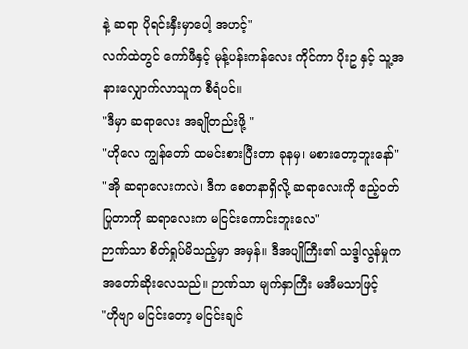နဲ့ ဆရာ ပိုရင်းနှီးမှာပေါ့ အဟင့်"
လက်ထဲတွင် ကော်ဖီနှင့် မုန့်ပန်းကန်လေး ကိုင်ကာ ပိုးဥ နှင့် သူ့အနားလျှောက်လာသူက စီရံပင်။
"ဒီမှာ ဆရာလေး အချိုတည်းဖို့ "
"ဟိုလေ ကျွန်တော် ထမင်းစားပြီးတာ ခုနမှ၊ မစားတော့ဘူးနော်"
"အို ဆရာလေးကလဲ၊ ဒီက စေတနာရှိလို့ ဆရာလေးကို ဧည့်ဝတ်ပြုတာကို ဆရာလေးက မငြင်းကောင်းဘူးလေ"
ဉာဏ်သာ စိတ်ရှုပ်မိသည့်မှာ အမှန်။ ဒီအပျိုကြီး၏ သဒ္ဒါလွန်မှုက အတော်ဆိုးလေသည်။ ဉာဏ်သာ မျက်နှာကြီး မအီမသာဖြင့်
"ဟိုဗျာ မငြင်းတော့ မငြင်းချင်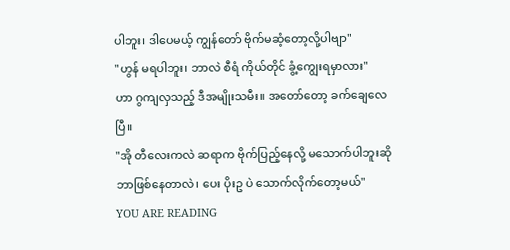ပါဘူး၊ ဒါပေမယ့် ကျွန်တော် ဗိုက်မဆံ့တော့လို့ပါဗျာ"
"ဟွန် မရပါဘူး၊ ဘာလဲ စီရံ ကိုယ်တိုင် ခွံ့ကျွေးရမှာလား"
ဟာ ဂွကျလှသည့် ဒီအမျိုးသမီး။ အတော်တော့ ခက်ချေလေပြီ။
"အို တီလေးကလဲ ဆရာက ဗိုက်ပြည့်နေလို့ မသောက်ပါဘူးဆို ဘာဖြစ်နေတာလဲ၊ ပေး ပိုးဥ ပဲ သောက်လိုက်တော့မယ်"
YOU ARE READING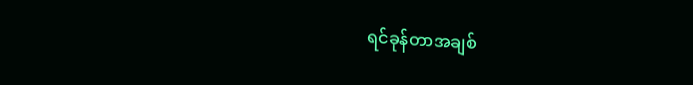ရင်ခုန်တာအချစ်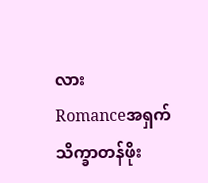လား
Romanceအရှက်သိက္ခာတန်ဖိုး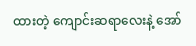ထားတဲ့ ကျောင်းဆရာလေးနဲ့ အော်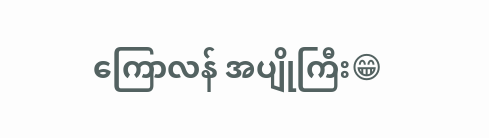ကြောလန် အပျိုကြီး😁